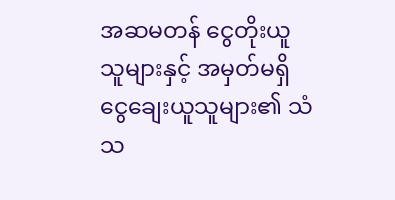အဆမတန် ငွေတိုးယူသူများနှင့် အမှတ်မရှိ ငွေချေးယူသူများ၏ သံသ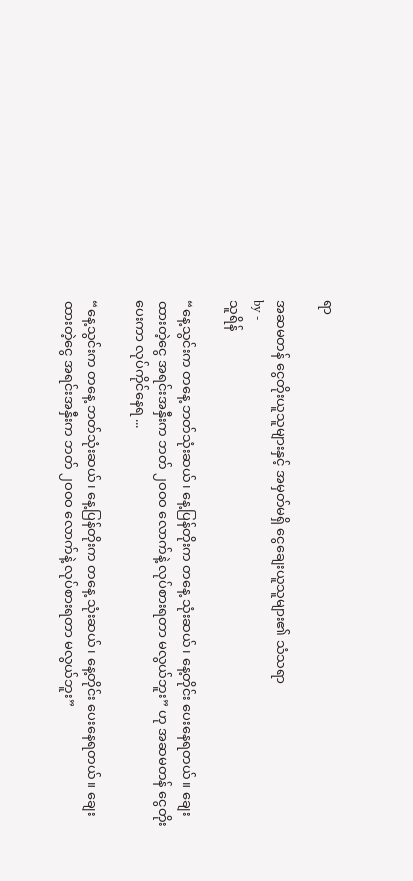ရာ

အဆမတန် ငွေတိုးယူသူများနှင့် အမှတ်မရှိ ငွေချေးယူသူများ၏ သံသရာ
by -
သူရိန်

“နေ့သွင်းက တနေ့ ဘတ်သုံးဆယ်၊ နေ့ပြန်တိုးက တနေ့ သုံးဆယ်၊ နေ့တိုင်း ပေးနေရတယ်။ ချေးထားတဲ့ငွေ အရင်းအနှီးက ဘတ် ၂ဝဝဝ လောက်နဲ့ လုပ်စားရတာ မလွယ်ဘူး” ဟု အဆမတန် ငွေတိုးပေးကာ လုပ်ကိုင်နေရ ...

“နေ့သွင်းက တနေ့ ဘတ်သုံးဆယ်၊ နေ့ပြန်တိုးက တနေ့ သုံးဆယ်၊ နေ့တိုင်း ပေးနေရတယ်။ ချေးထားတဲ့ငွေ အရင်းအနှီးက ဘတ် ၂ဝဝဝ လောက်နဲ့ လုပ်စားရတာ မလွယ်ဘူး”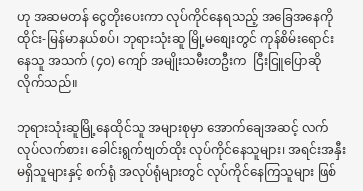ဟု အဆမတန် ငွေတိုးပေးကာ လုပ်ကိုင်နေရသည့် အခြေအနေကို ထိုင်း-မြန်မာနယ်စပ်၊ ဘုရားသုံးဆူ မြို့မစျေးတွင် ကုန်စိမ်းရောင်းနေသူ အသက် (၄ဝ) ကျော် အမျိုးသမီးတဦးက  ငြီးငြူပြောဆိုလိုက်သည်။

ဘုရားသုံးဆူမြို့နေထိုင်သူ အများစုမှာ အောက်ချေအဆင့် လက်လုပ်လက်စား၊ ခေါင်းရွက်ဗျတ်ထိုး လုပ်ကိုင်နေသူများ၊ အရင်းအနှီး မရှိသူများနှင့် စက်ရုံ အလုပ်ရုံများတွင် လုပ်ကိုင်နေကြသူများ ဖြစ်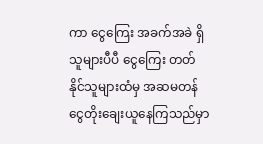ကာ ငွေကြေး အခက်အခဲ ရှိသူများပီပီ ငွေကြေး တတ်နိုင်သူများထံမှ အဆမတန် ငွေတိုးချေးယူနေကြသည်မှာ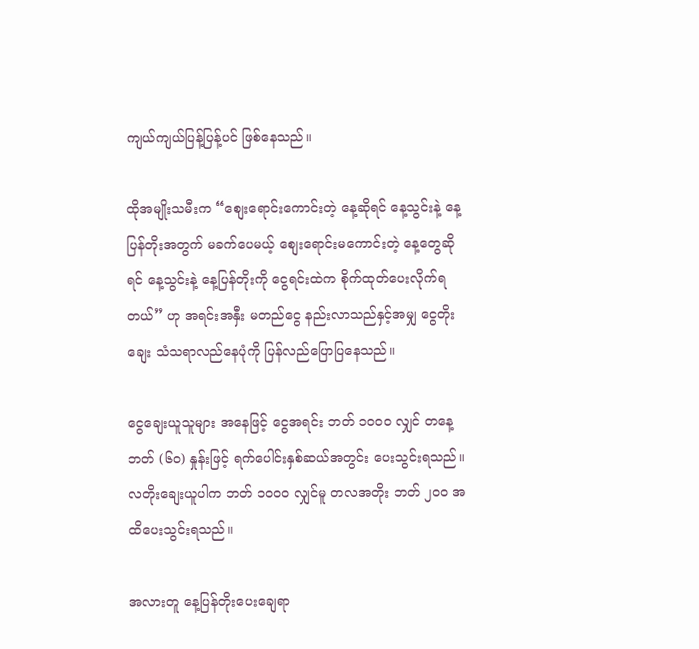ကျယ်ကျယ်ပြန့်ပြန့်ပင် ဖြစ်နေသည်။

ထိုအမျိုးသမီးက “စျေးရောင်းကောင်းတဲ့ နေ့ဆိုရင် နေ့သွင်းနဲ့ နေ့ပြန်တိုးအတွက် မခက်ပေမယ့် စျေးရောင်းမကောင်းတဲ့ နေ့တွေဆိုရင် နေ့သွင်းနဲ့ နေ့ပြန်တိုးကို ငွေရင်းထဲက စိုက်ထုတ်ပေးလိုက်ရတယ်” ဟု အရင်းအနှီး မတည်ငွေ နည်းလာသည်နှင့်အမျှ ငွေတိုးချေး သံသရာလည်နေပုံကို ပြန်လည်ပြောပြနေသည်။

ငွေချေးယူသူများ အနေဖြင့် ငွေအရင်း ဘတ် ၁ဝဝဝ လျှင် တနေ့ဘတ် (၆ဝ) နှုန်းဖြင့် ရက်ပေါင်းနှစ်ဆယ်အတွင်း ပေးသွင်းရသည်။ လတိုးချေးယူပါက ဘတ် ၁ဝဝဝ လျှင်မူ တလအတိုး ဘတ် ၂ဝဝ အထိပေးသွင်းရသည်။

အလားတူ နေ့ပြန်တိုးပေးချေရာ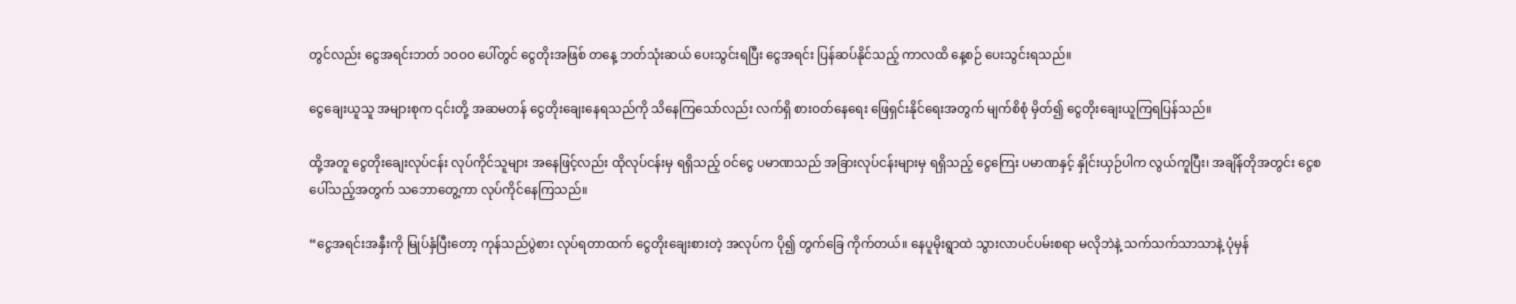တွင်လည်း ငွေအရင်းဘတ် ၁ဝဝဝ ပေါ်တွင် ငွေတိုးအဖြစ် တနေ့ ဘတ်သုံးဆယ် ပေးသွင်းရပြီး ငွေအရင်း ပြန်ဆပ်နိုင်သည့် ကာလထိ နေ့စဉ် ပေးသွင်းရသည်။

ငွေချေးယူသူ အများစုက ၎င်းတို့ အဆမတန် ငွေတိုးချေးနေရသည်ကို သိနေကြသော်လည်း လက်ရှိ စားဝတ်နေရေး ဖြေရှင်းနိုင်ရေးအတွက် မျက်စိစုံ မှိတ်၍ ငွေတိုးချေးယူကြရပြန်သည်။

ထို့အတူ ငွေတိုးချေးလုပ်ငန်း လုပ်ကိုင်သူများ အနေဖြင့်လည်း ထိုလုပ်ငန်းမှ ရရှိသည့် ဝင်ငွေ ပမာဏသည် အခြားလုပ်ငန်းများမှ ရရှိသည့် ငွေကြေး ပမာဏနှင့် နှိုင်းယှဉ်ပါက လွယ်ကူပြီး၊ အချိန်တိုအတွင်း ငွေစပေါ်သည့်အတွက် သဘောတွေ့ကာ လုပ်ကိုင်နေကြသည်။

“ငွေအရင်းအနှီးကို မြုပ်နှံပြီးတော့ ကုန်သည်ပွဲစား လုပ်ရတာထက် ငွေတိုးချေးစားတဲ့ အလုပ်က ပို၍ တွက်ခြေ ကိုက်တယ်။ နေပူမိုးရွာထဲ သွားလာပင်ပမ်းစရာ မလိုဘဲနဲ့ သက်သက်သာသာနဲ့ ပုံမှန်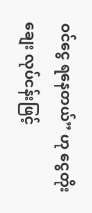ဝင်ငွေ ရနေတယ်” ဟု ငွေတိုးချေး လုပ်ငန်းဖြင့်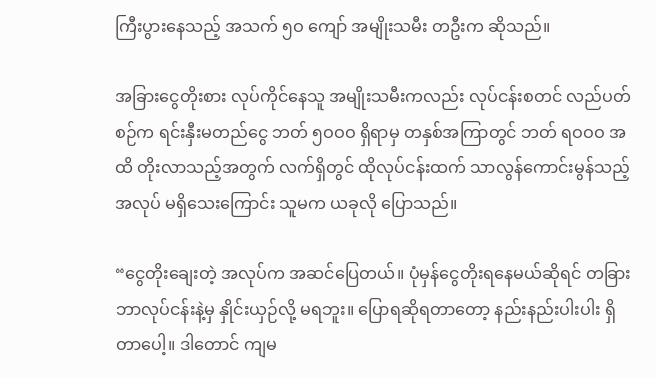ကြီးပွားနေသည့် အသက် ၅ဝ ကျော် အမျိုးသမီး တဦးက ဆိုသည်။

အခြားငွေတိုးစား လုပ်ကိုင်နေသူ အမျိုးသမီးကလည်း လုပ်ငန်းစတင် လည်ပတ်စဉ်က ရင်းနှီးမတည်ငွေ ဘတ် ၅ဝဝဝ ရှိရာမှ တနှစ်အကြာတွင် ဘတ် ရဝဝဝ အထိ တိုးလာသည့်အတွက် လက်ရှိတွင် ထိုလုပ်ငန်းထက် သာလွန်ကောင်းမွန်သည့် အလုပ် မရှိသေးကြောင်း သူမက ယခုလို ပြောသည်။

“ငွေတိုးချေးတဲ့ အလုပ်က အဆင်ပြေတယ်။ ပုံမှန်ငွေတိုးရနေမယ်ဆိုရင် တခြားဘာလုပ်ငန်းနဲ့မှ နှိုင်းယှဉ်လို့ မရဘူး။ ပြောရဆိုရတာတော့ နည်းနည်းပါးပါး ရှိတာပေါ့။ ဒါတောင် ကျမ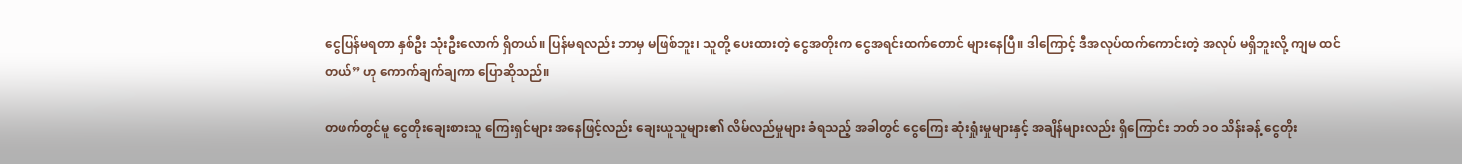ငွေပြန်မရတာ နှစ်ဦး သုံးဦးလောက် ရှိတယ်။ ပြန်မရလည်း ဘာမှ မဖြစ်ဘူး၊ သူတို့ ပေးထားတဲ့ ငွေအတိုးက ငွေအရင်းထက်တောင် များနေပြီ။ ဒါကြောင့် ဒီအလုပ်ထက်ကောင်းတဲ့ အလုပ် မရှိဘူးလို့ ကျမ ထင်တယ်” ဟု ကောက်ချက်ချကာ ပြောဆိုသည်။

တဖက်တွင်မူ ငွေတိုးချေးစားသူ ကြေးရှင်များ အနေဖြင့်လည်း ချေးယူသူများ၏ လိမ်လည်မှုများ ခံရသည့် အခါတွင် ငွေကြေး ဆုံးရှုံးမှုများနှင့် အချိန်များလည်း ရှိကြောင်း ဘတ် ၁ဝ သိန်းခန့် ငွေတိုး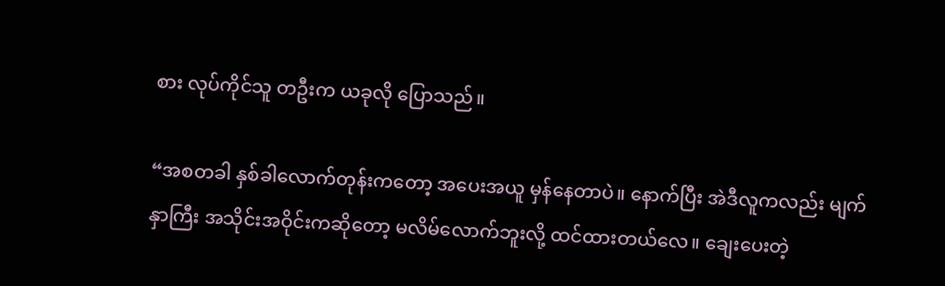စား လုပ်ကိုင်သူ တဦးက ယခုလို ပြောသည်။

“အစတခါ နှစ်ခါလောက်တုန်းကတော့ အပေးအယူ မှန်နေတာပဲ။ နောက်ပြီး အဲဒီလူကလည်း မျက်နှာကြီး အသိုင်းအဝိုင်းကဆိုတော့ မလိမ်လောက်ဘူးလို့ ထင်ထားတယ်လေ။ ချေးပေးတဲ့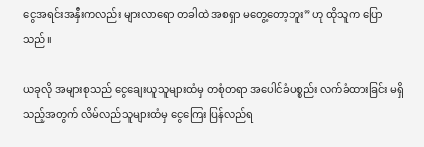ငွေအရင်းအနှီးကလည်း များလာရော တခါထဲ အစရှာ မတွေ့တော့ဘူး” ဟု ထိုသူက ပြောသည်။

ယခုလို အများစုသည် ငွေချေးယူသူများထံမှ တစုံတရာ အပေါင်ခံပစ္စည်း လက်ခံထားခြင်း မရှိသည့်အတွက် လိမ်လည်သူများထံမှ ငွေကြေး ပြန်လည်ရ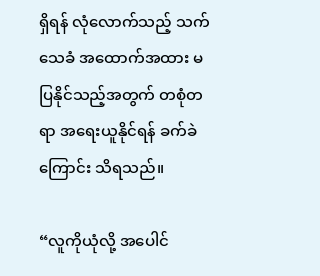ရှိရန် လုံလောက်သည့် သက်သေခံ အထောက်အထား မပြနိုင်သည့်အတွက် တစုံတရာ အရေးယူနိုင်ရန် ခက်ခဲကြောင်း သိရသည်။

“လူကိုယုံလို့ အပေါင်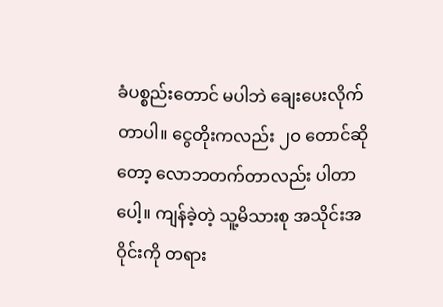ခံပစ္စည်းတောင် မပါဘဲ ချေးပေးလိုက်တာပါ။ ငွေတိုးကလည်း ၂ဝ တောင်ဆိုတော့ လောဘတက်တာလည်း ပါတာပေါ့။ ကျန်ခဲ့တဲ့ သူ့မိသားစု အသိုင်းအဝိုင်းကို တရား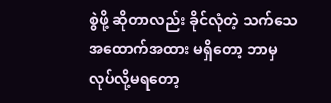စွဲဖို့ ဆိုတာလည်း ခိုင်လုံတဲ့ သက်သေ အထောက်အထား မရှိတော့ ဘာမှ လုပ်လို့မရတော့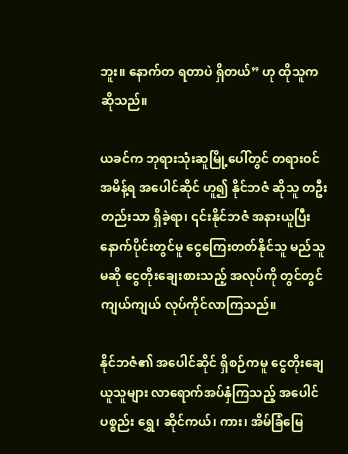ဘူး။ နောက်တ ရတာပဲ ရှိတယ်” ဟု ထိုသူက ဆိုသည်။

ယခင်က ဘုရားသုံးဆူမြို့ပေါ်တွင် တရားဝင် အမိန့်ရ အပေါင်ဆိုင် ဟူ၍ နိုင်ဘဇံ ဆိုသူ တဦးတည်းသာ ရှိခဲ့ရာ၊ ၎င်းနိုင်ဘဇံ အနားယူပြီးနောက်ပိုင်းတွင်မူ ငွေကြေးတတ်နိုင်သူ မည်သူမဆို ငွေတိုးချေးစားသည့် အလုပ်ကို တွင်တွင်ကျယ်ကျယ် လုပ်ကိုင်လာကြသည်။

နိုင်ဘဇံ၏ အပေါင်ဆိုင် ရှိစဉ်ကမူ ငွေတိုးချေယူသူများ လာရောက်အပ်နှံကြသည့် အပေါင်ပစ္စည်း ရွှေ၊ ဆိုင်ကယ်၊ ကား၊ အိမ်ခြံမြေ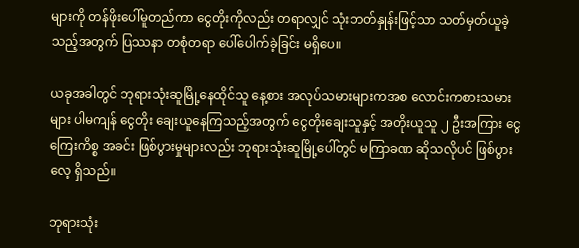များကို တန်ဖိုးပေါ်မူတည်ကာ ငွေတိုးကိုလည်း တရာလျှင် သုံးဘတ်နှုန်းဖြင့်သာ သတ်မှတ်ယူခဲ့သည့်အတွက် ပြဿနာ တစုံတရာ ပေါ်ပေါက်ခဲ့ခြင်း မရှိပေ။

ယခုအခါတွင် ဘုရားသုံးဆူမြို့နေထိုင်သူ နေ့စား အလုပ်သမားများကအစ လောင်းကစားသမားများ ပါမကျန် ငွေတိုး ချေးယူနေကြသည့်အတွက် ငွေတိုးချေးသူနှင့် အတိုးယူသူ ၂ ဦးအကြား ငွေကြေးကိစ္စ အခင်း ဖြစ်ပွားမှုများလည်း ဘုရားသုံးဆူမြို့ပေါ်တွင် မကြာခဏ ဆိုသလိုပင် ဖြစ်ပွားလေ့ ရှိသည်။

ဘုရားသုံး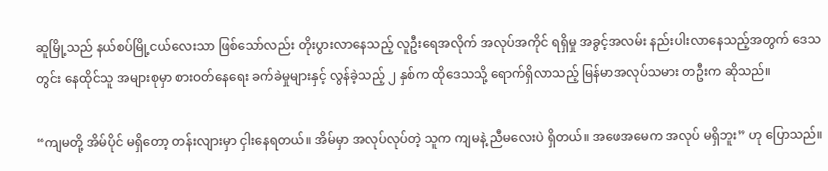ဆူမြို့သည် နယ်စပ်မြို့ငယ်လေးသာ ဖြစ်သော်လည်း တိုးပွားလာနေသည့် လူဦးရေအလိုက် အလုပ်အကိုင် ရရှိမှု အခွင့်အလမ်း နည်းပါးလာနေသည့်အတွက် ဒေသတွင်း နေထိုင်သူ အများစုမှာ စားဝတ်နေရေး ခက်ခဲမှုများနှင့် လွန်ခဲ့သည့် ၂ နှစ်က ထိုဒေသသို့ ရောက်ရှိလာသည့် မြန်မာအလုပ်သမား တဦးက ဆိုသည်။

“ကျမတို့ အိမ်ပိုင် မရှိတော့ တန်းလျားမှာ ငှါးနေရတယ်။ အိမ်မှာ အလုပ်လုပ်တဲ့ သူက ကျမနဲ့ ညီမလေးပဲ ရှိတယ်။ အဖေအမေက အလုပ် မရှိဘူး” ဟု ပြောသည်။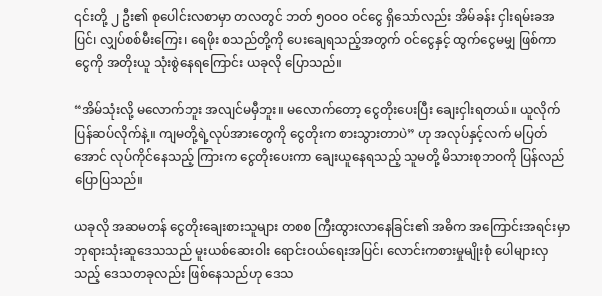၎င်းတို့ ၂ ဦး၏ စုပေါင်းလစာမှာ တလတွင် ဘတ် ၅ဝဝဝ ဝင်ငွေ ရှိသော်လည်း အိမ်ခန်း ငှါးရမ်းခအပြင်၊ လျှပ်စစ်မီးကြေး၊ ရေဖိုး စသည်တို့ကို ပေးချေရသည့်အတွက် ဝင်ငွေနှင့် ထွက်ငွေမမျှ ဖြစ်ကာ ငွေကို အတိုးယူ သုံးစွဲနေရကြောင်း ယခုလို ပြောသည်။

“အိမ်သုံးလို့ မလောက်ဘူး အလျင်မမှီဘူး။ မလောက်တော့ ငွေတိုးပေးပြီး ချေးငှါးရတယ်။ ယူလိုက် ပြန်ဆပ်လိုက်နဲ့။ ကျမတို့ရဲ့လုပ်အားတွေကို ငွေတိုးက စားသွားတာပဲ” ဟု အလုပ်နှင့်လက် မပြတ်အောင် လုပ်ကိုင်နေသည့် ကြားက ငွေတိုးပေးကာ ချေးယူနေရသည့် သူမတို့ မိသားစုဘဝကို ပြန်လည်ပြောပြသည်။

ယခုလို အဆမတန် ငွေတိုးချေးစားသူများ တစစ ကြီးထွားလာနေခြင်း၏ အဓိက အကြောင်းအရင်းမှာ ဘုရားသုံးဆူဒေသသည် မူးယစ်ဆေးဝါး ရောင်းဝယ်ရေးအပြင်၊ လောင်းကစားမှုမျိုးစုံ ပေါများလှသည့် ဒေသတခုလည်း ဖြစ်နေသည်ဟု ဒေသ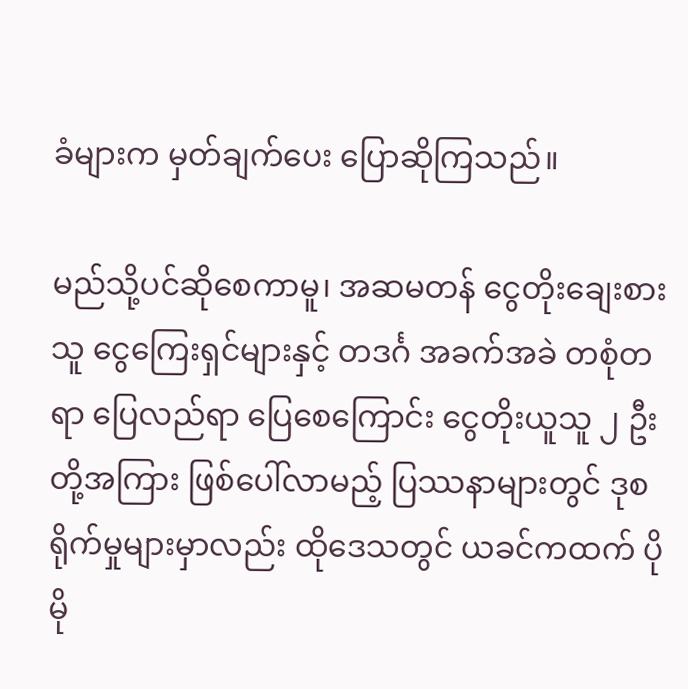ခံများက မှတ်ချက်ပေး ပြောဆိုကြသည်။

မည်သို့ပင်ဆိုစေကာမူ၊ အဆမတန် ငွေတိုးချေးစားသူ ငွေကြေးရှင်များနှင့် တဒင်္ဂ အခက်အခဲ တစုံတရာ ပြေလည်ရာ ပြေစေကြောင်း ငွေတိုးယူသူ ၂ ဦးတို့အကြား ဖြစ်ပေါ်လာမည့် ပြဿနာများတွင် ဒုစရိုက်မှုများမှာလည်း ထိုဒေသတွင် ယခင်ကထက် ပိုမို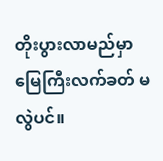တိုးပွားလာမည်မှာ မြေကြီးလက်ခတ် မလွဲပင်။